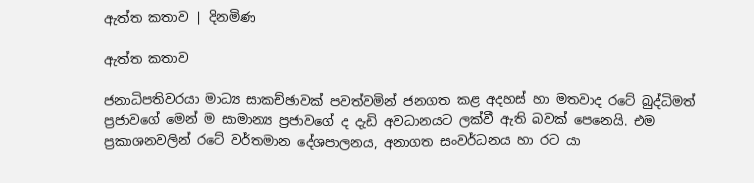ඇත්ත කතාව | දිනමිණ

ඇත්ත කතාව

ජනාධිපතිවරයා මාධ්‍ය සාකච්ඡාවක් පවත්වමින් ජනගත කළ අදහස් හා මතවාද රටේ බුද්ධිමත් ප්‍රජාවගේ මෙන් ම සාමාන්‍ය ප්‍රජාව‍ගේ ද දැඩි අවධානයට ලක්වී ඇති බවක් පෙනෙයි. එම ප්‍රකාශනවලින් රටේ වර්තමාන දේශපාලනය, අනාගත සංවර්ධනය හා රට යා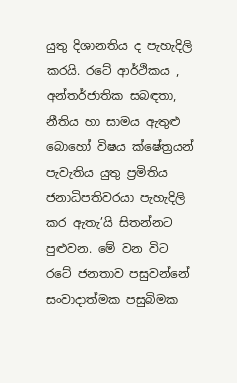යුතු දිශානතිය ද පැහැදිලි කරයි. රටේ ආර්ථිකය , අන්තර්ජාතික සබඳතා, නීතිය හා සාමය ඇතුළු බොහෝ විෂය ක්ෂේත්‍රයන් පැවැතිය යුතු ප්‍රමිතිය ජනාධිපතිවරයා පැහැදිලි කර ඇතැ‍’යි සිතන්නට පුළුවන. මේ වන විට රටේ ජනතාව පසුවන්නේ සංවාදාත්මක පසුබිමක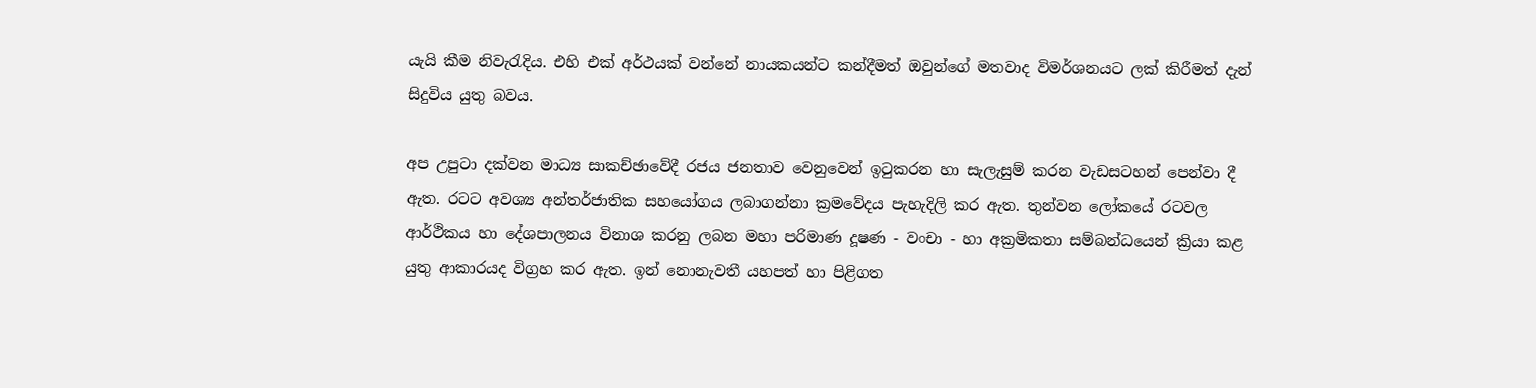යැයි කීම නිවැරැදිය. එහි එක් අර්ථයක් වන්නේ නායකයන්ට කන්දීමත් ඔවුන්ගේ මතවාද විමර්ශනයට ලක් කිරීමත් දැන් සිදුවිය යුතු බවය.

අප උපුටා දක්වන මාධ්‍ය සාකච්ඡාවේදී රජය ජනතාව වෙනුවෙන් ඉටුකරන හා සැලැසුම් කරන වැඩසටහන් පෙන්වා දී ඇත. රටට අවශ්‍ය අන්තර්ජාතික සහයෝගය ලබාගන්නා ක්‍රමවේදය පැහැදිලි කර ඇත. තුන්වන ලෝකයේ රටවල ආර්ථිකය හා දේශපාලනය විනාශ කරනු ලබන මහා පරිමාණ දූෂණ - වංචා - හා අක්‍රමිකතා සම්බන්ධයෙන් ක්‍රියා කළ යුතු ආකාරයද විග්‍රහ කර ඇත. ඉන් නොනැවතී යහපත් හා පිළිගත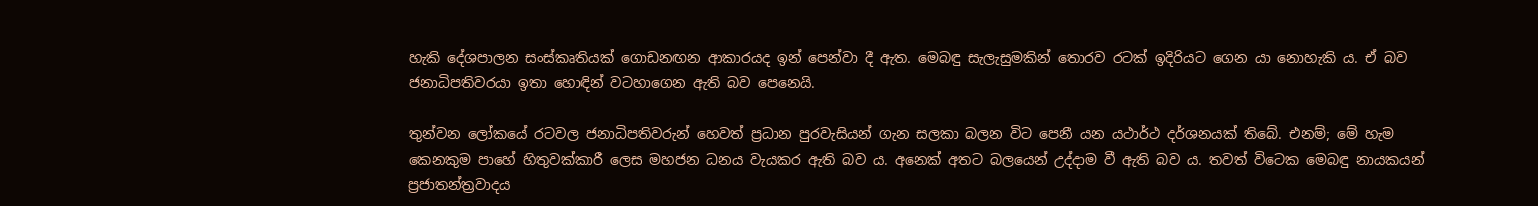හැකි දේශපාලන සංස්කෘතියක් ගොඩනඟන ආකාරයද ඉන් පෙන්වා දී ඇත. මෙබඳු සැලැසුමකින් තොරව රටක් ඉදිරියට ගෙන යා නොහැකි ය. ඒ බව ජනාධිපතිවරයා ඉතා හොඳින් වටහාගෙන ඇති බව පෙනෙයි.

තුන්වන ලෝකයේ රටවල ජනාධිපතිවරුන් හෙවත් ප්‍රධාන පුරවැසියන් ගැන සලකා බලන විට පෙනී යන යථාර්ථ දර්ශනයක් තිබේ. එනම්; මේ හැම කෙනකුම පාහේ හිතුවක්කාරී ලෙස මහජන ධනය වැයකර ඇති බව ය. අනෙක් අතට බලයෙන් උද්දාම වී ඇති බව ය. තවත් විටෙක මෙබඳු නායකයන් ප්‍රජාතන්ත්‍රවාදය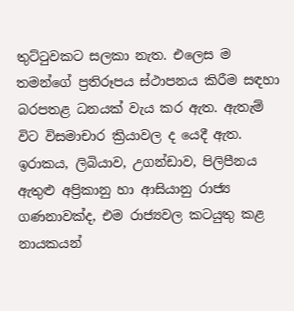තුට්ටුවකට සලකා නැත. එලෙස ම තමන්ගේ ප්‍රතිරූපය ස්ථාපනය කිරීම සඳහා බරපතළ ධනයක් වැය කර ඇත. ඇතැම් විට විසමාචාර ක්‍රියාවල ද යෙදී ඇත. ඉරාකය, ලිබියාව, උගන්ඩාව, පිලිපීනය ඇතුළු අප්‍රිකානු හා ආසියානු රාජ්‍ය ගණනාවක්ද, එම රාජ්‍යවල කටයුතු කළ නායකයන්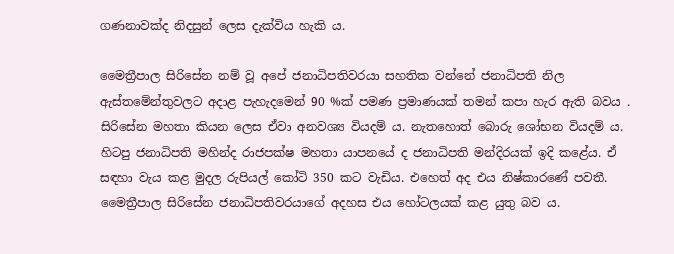ගණනාවක්ද නිදසුන් ලෙස දැක්විය හැකි ය.

මෛත්‍රීපාල සිරිසේන නම් වූ අපේ ජනාධිපතිවරයා සහතික වන්නේ ජනාධිපති නිල ඇස්තමේන්තුවලට අදාළ පැහැදමෙන් 90 %ක් පමණ ප්‍රමාණයක් තමන් කපා හැර ඇති බවය . සිරිසේන මහතා කියන ලෙස ඒවා අනවශ්‍ය වියදම් ය. නැතහොත් බොරු ශෝභන වියදම් ය. හිටපු ජනාධිපති මහින්ද රාජපක්ෂ මහතා යාපනයේ ද ජනාධිපති මන්දිරයක් ඉදි කළේය. ඒ සඳහා වැය කළ මුදල රුපියල් කෝටි 350 කට වැඩිය. එහෙත් අද එය නිෂ්කාරණේ පවතී. මෛත්‍රීපාල සිරිසේන ජනාධිපතිවරයාගේ අදහස එය හෝටලයක් කළ යුතු බව ය.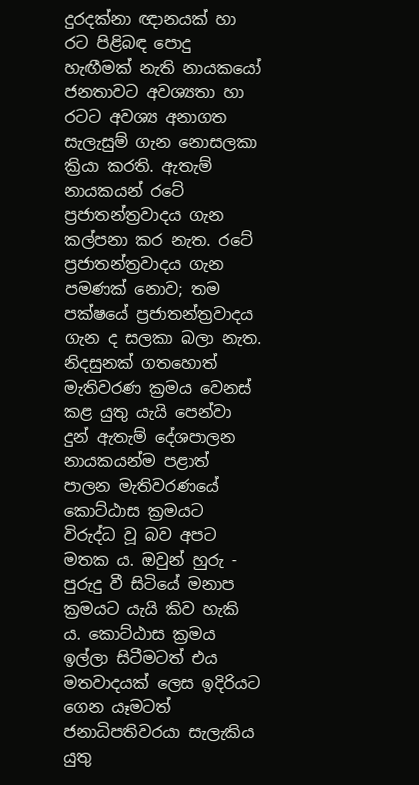දුරදක්නා ඥානයක් හා රට පිළිබඳ පොදු හැඟීමක් නැති නායකයෝ ජනතාවට අවශ්‍යතා හා රටට අවශ්‍ය අනාගත සැලැසුම් ගැන නොසලකා ක්‍රියා කරති. ඇතැම් නායකයන් රටේ ප්‍රජාතන්ත්‍රවාදය ගැන කල්පනා කර නැත. රටේ ප්‍රජාතන්ත්‍රවාදය ගැන පමණක් නොව; තම පක්ෂයේ ප්‍රජාතන්ත්‍රවාදය ගැන ද සලකා බලා නැත. නිදසුනක් ගතහොත් මැතිවරණ ක්‍රමය වෙනස් කළ යුතු යැයි පෙන්වා දුන් ඇතැම් දේශපාලන නායකයන්ම පළාත් පාලන මැතිවරණයේ කොට්ඨාස ක්‍රමයට විරුද්ධ වූ බව අපට මතක ය. ඔවුන් හුරු - පුරුදු වී සිටියේ මනාප ක්‍රමයට යැයි කිව හැකි ය. කොට්ඨාස ක්‍රමය ඉල්ලා සිටීමටත් එය මතවාදයක් ලෙස ඉදිරියට ගෙන යෑමටත් ජනාධිපතිවරයා සැලැකිය යුතු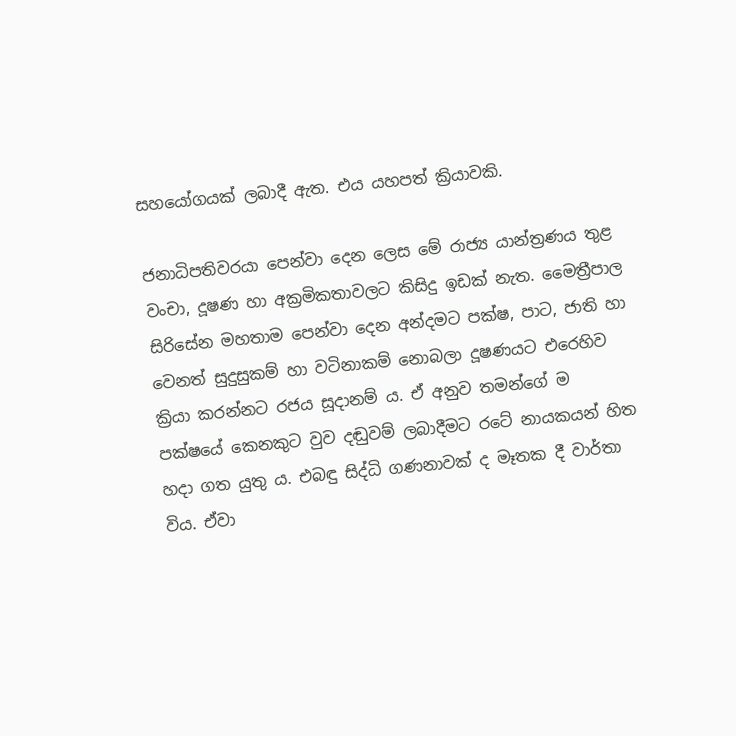සහයෝගයක් ලබාදී ඇත. එය යහපත් ක්‍රියාවකි.

ජනාධිපතිවරයා පෙන්වා දෙන ලෙස මේ රාජ්‍ය යාන්ත්‍රණය තුළ වංචා, දූෂණ හා අක්‍රමිකතාවලට කිසිදු ඉඩක් නැත. මෛත්‍රීපාල සිරිසේන මහතාම පෙන්වා දෙන අන්දමට පක්ෂ, පාට, ජාති හා වෙනත් සුදුසුකම් හා වටිනාකම් නොබලා දූෂණයට එරෙහිව ක්‍රියා කරන්නට රජය සූදානම් ය. ඒ අනුව තමන්ගේ ම පක්ෂ‍යේ කෙනකුට වුව දඬුවම් ලබාදීමට රටේ නායකයන් හිත හදා ගත යුතු ය. එබඳු සිද්ධි ගණනාවක් ද මෑතක දී වාර්තා විය. ඒවා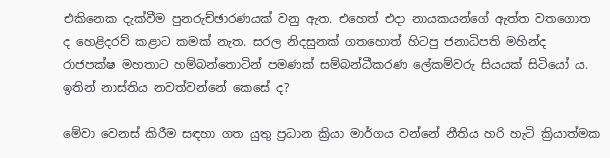එකිනෙක දැක්වීම පුනරුච්ඡාරණයක් වනු ඇත. එහෙත් එදා නායකයන්ගේ ඇත්ත වතගොත ද හෙළිදරව් කළාට කමක් නැත. සරල නිදසුනක් ගතහොත් හිටපු ජනාධිපති මහින්ද රාජපක්ෂ මහතාට හම්බන්තොටින් පමණක් සම්බන්ධීකරණ ලේකම්වරු සියයක් සිටියෝ ය. ඉතින් නාස්තිය නවත්වන්නේ කෙසේ ද?

මේවා වෙනස් කිරීම සඳහා ගත යුතු ප්‍රධාන ක්‍රියා මාර්ගය වන්නේ නීතිය හරි හැටි ක්‍රියාත්මක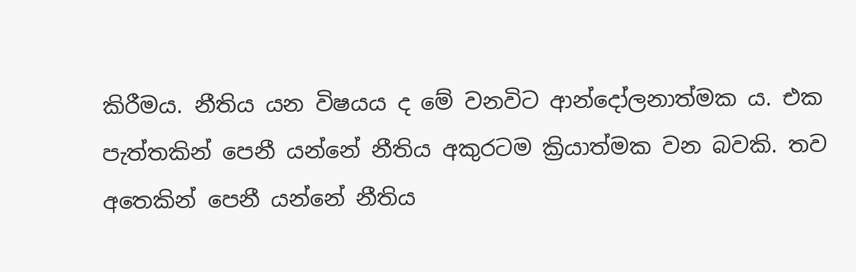කිරීමය. නීතිය යන විෂයය ද මේ වනවිට ආන්දෝලනාත්මක ය. එක පැත්තකින් පෙනී යන්නේ නීතිය අකුරටම ක්‍රියාත්මක වන බවකි. තව අතෙකින් පෙනී යන්නේ නීතිය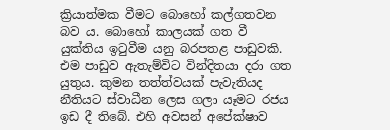ක්‍රියාත්මක වීමට බොහෝ කල්ගතවන බව ය. බොහෝ කාලයක් ගත වී යුක්තිය ඉටුවීම යනු බරපතළ පාඩුවකි. එම පාඩුව ඇතැම්විට වින්දිතයා දරා ගත යුතුය. කුමන තත්ත්වයක් පැවැතියද නීතියට ස්වාධීන ලෙස ගලා යෑමට රජය ඉඩ දී තිබේ. එහි අවසන් අපේක්ෂාව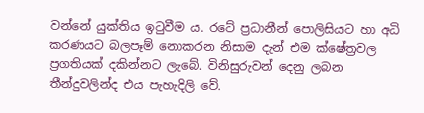වන්නේ යුක්තිය ඉටුවීම ය. රටේ ප්‍රධානීන් පොලිසියට හා අධි කරණයට බලපෑම් නොකරන නිසාම දැන් එම ක්ෂේත්‍රවල ප්‍රගතියක් දකින්නට ලැබේ. විනිසුරුවන් දෙනු ලබන තීන්දුවලින්ද එය පැහැදිලි වේ.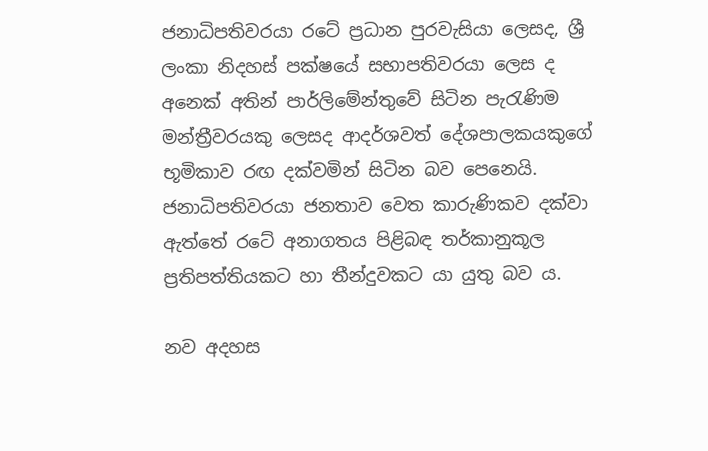ජනාධිපතිවරයා රටේ ප්‍රධාන පුරවැසියා ලෙසද, ශ්‍රී ලංකා නිදහස් පක්ෂ‍යේ සභාපතිවරයා ලෙස ද අනෙක් අතින් පාර්ලිමේන්තුවේ සිටින පැරැණිම මන්ත්‍රීවරයකු ලෙසද ආදර්ශවත් දේශපාලකයකුගේ භූමිකාව රඟ දක්වමින් සිටින බව පෙනෙයි. ජනාධිපතිවරයා ජනතාව වෙත කාරුණිකව දක්වා ඇත්තේ රටේ අනාගතය පිළිබඳ තර්කානුකූල ප්‍රතිපත්තියකට හා තීන්දුවකට යා යුතු බව ය.

නව අදහස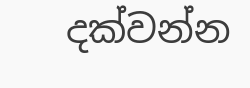දක්වන්න